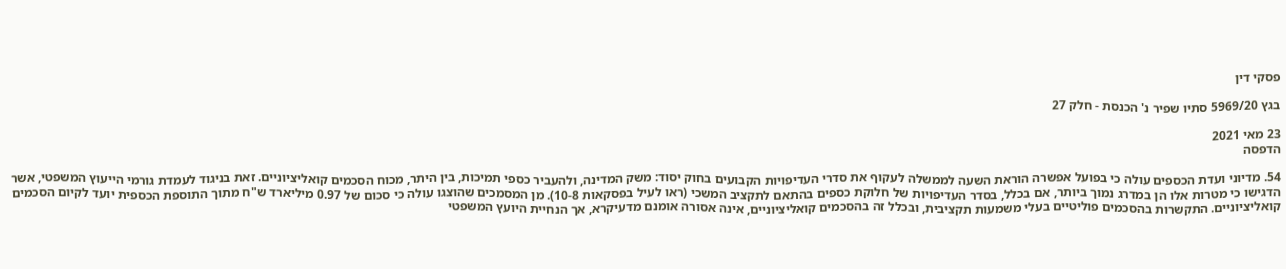פסקי דין

בגץ 5969/20 סתיו שפיר נ' הכנסת - חלק 27

23 מאי 2021
הדפסה

54. מדיוני ועדת הכספים עולה כי בפועל אפשרה הוראת השעה לממשלה לעקוף את סדרי העדיפויות הקבועים בחוק יסוד: משק המדינה, ולהעביר כספי תמיכות, בין היתר, מכוח הסכמים קואליציוניים. זאת בניגוד לעמדת גורמי הייעוץ המשפטי, אשר הדגישו כי מטרות אלו הן במדרג נמוך ביותר, אם בכלל, בסדר העדיפויות של חלוקת כספים בהתאם לתקציב המשכי (ראו לעיל בפסקאות 10-8). מן המסמכים שהוצגו עולה כי סכום של 0.97 מיליארד ש"ח מתוך התוספת הכספית יועד לקיום הסכמים קואליציוניים. התקשרות בהסכמים פוליטיים בעלי משמעות תקציבית, ובכלל זה בהסכמים קואליציוניים, אינה אסורה אומנם מדעיקרא, אך הנחיית היועץ המשפטי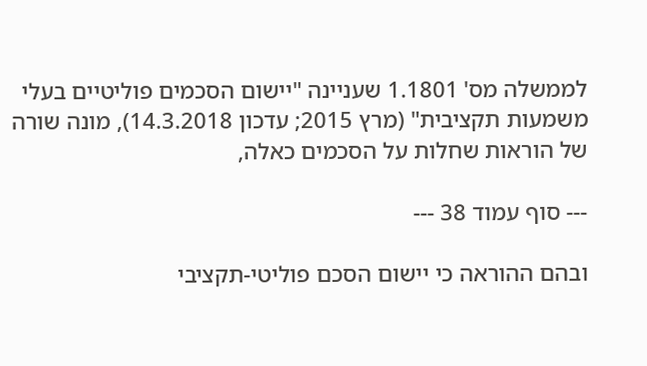לממשלה מס' 1.1801 שעניינה "יישום הסכמים פוליטיים בעלי משמעות תקציבית" (מרץ 2015; עדכון 14.3.2018), מונה שורה של הוראות שחלות על הסכמים כאלה,

--- סוף עמוד 38 ---

ובהם ההוראה כי יישום הסכם פוליטי-תקציבי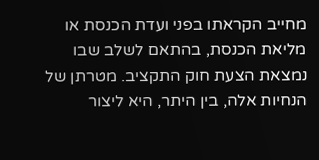מחייב הקראתו בפני ועדת הכנסת או מליאת הכנסת, בהתאם לשלב שבו נמצאת הצעת חוק התקציב. מטרתן של הנחיות אלה, בין היתר, היא ליצור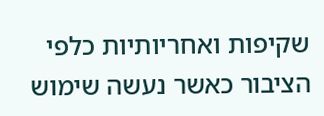שקיפות ואחריותיות כלפי הציבור כאשר נעשה שימוש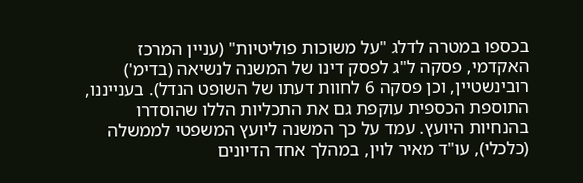בכספו במטרה לדלג "על משוכות פוליטיות" (עניין המרכז האקדמי, פסקה ל"ג לפסק דינו של המשנה לנשיאה (בדימ') רובינשטיין, וכן פסקה 6 לחוות דעתו של השופט הנדל). בענייננו, התוספת הכספית עוקפת גם את התכליות הללו שהוסדרו בהנחיות היועץ. עמד על כך המשנה ליועץ המשפטי לממשלה (כלכלי), עו"ד מאיר לוין, במהלך אחד הדיונים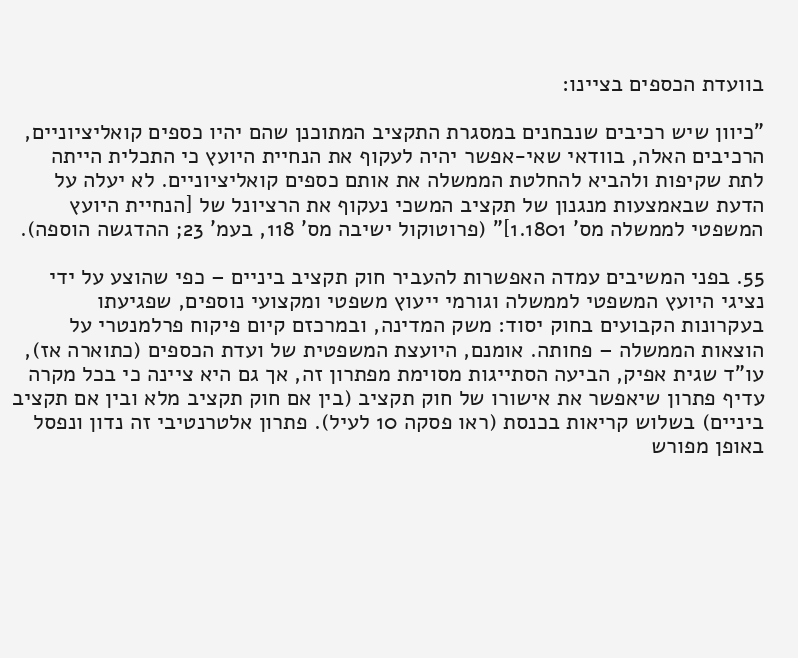בוועדת הכספים בציינו:

"כיוון שיש רכיבים שנבחנים במסגרת התקציב המתוכנן שהם יהיו כספים קואליציוניים, הרכיבים האלה, בוודאי שאי-אפשר יהיה לעקוף את הנחיית היועץ כי התכלית הייתה לתת שקיפות ולהביא להחלטת הממשלה את אותם כספים קואליציוניים. לא יעלה על הדעת שבאמצעות מנגנון של תקציב המשכי נעקוף את הרציונל של [הנחיית היועץ המשפטי לממשלה מס' 1.1801]" (פרוטוקול ישיבה מס' 118, בעמ' 23; ההדגשה הוספה).

55. בפני המשיבים עמדה האפשרות להעביר חוק תקציב ביניים – כפי שהוצע על ידי נציגי היועץ המשפטי לממשלה וגורמי ייעוץ משפטי ומקצועי נוספים, שפגיעתו בעקרונות הקבועים בחוק יסוד: משק המדינה, ובמרכזם קיום פיקוח פרלמנטרי על הוצאות הממשלה – פחותה. אומנם, היועצת המשפטית של ועדת הכספים (כתוארה אז), עו"ד שגית אפיק, הביעה הסתייגות מסוימת מפתרון זה, אך גם היא ציינה כי בכל מקרה עדיף פתרון שיאפשר את אישורו של חוק תקציב (בין אם חוק תקציב מלא ובין אם תקציב ביניים) בשלוש קריאות בכנסת (ראו פסקה 10 לעיל). פתרון אלטרנטיבי זה נדון ונפסל באופן מפורש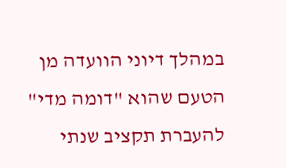במהלך דיוני הוועדה מן הטעם שהוא "דומה מדי" להעברת תקציב שנתי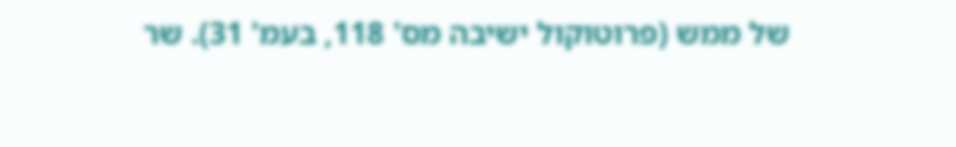של ממש (פרוטוקול ישיבה מס' 118, בעמ' 31). שר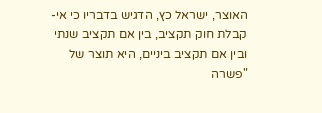האוצר, ישראל כץ, הדגיש בדבריו כי אי-קבלת חוק תקציב, בין אם תקציב שנתי ובין אם תקציב ביניים, היא תוצר של "פשרה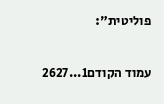פוליטית":

עמוד הקודם1...2627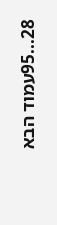28...95עמוד הבא